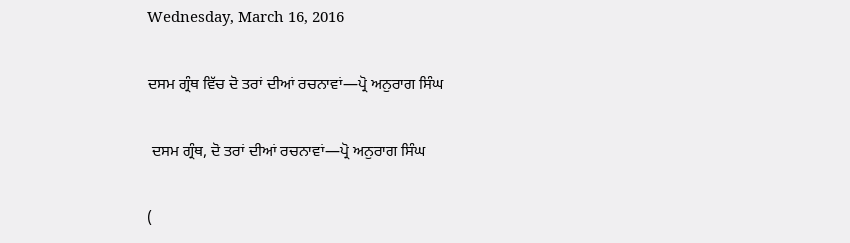Wednesday, March 16, 2016

ਦਸਮ ਗ੍ਰੰਥ ਵਿੱਚ ਦੋ ਤਰਾਂ ਦੀਆਂ ਰਚਨਾਵਾਂ—ਪ੍ਰੋ ਅਨੁਰਾਗ ਸਿੰਘ

 ਦਸਮ ਗ੍ਰੰਥ, ਦੋ ਤਰਾਂ ਦੀਆਂ ਰਚਨਾਵਾਂ—ਪ੍ਰੋ ਅਨੁਰਾਗ ਸਿੰਘ

(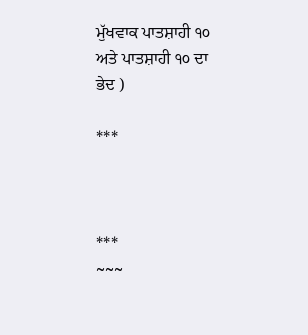ਮੁੱਖਵਾਕ ਪਾਤਸ਼ਾਹੀ ੧੦ ਅਤੇ ਪਾਤਸ਼ਾਹੀ ੧੦ ਦਾ ਭੇਦ )

***



***
~~~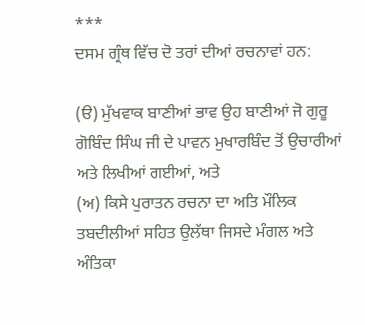***
ਦਸਮ ਗ੍ਰੰਥ ਵਿੱਚ ਦੋ ਤਰਾਂ ਦੀਆਂ ਰਚਨਾਵਾਂ ਹਨ:

(ੳ) ਮੁੱਖਵਾਕ ਬਾਣੀਆਂ ਭਾਵ ਉਹ ਬਾਣੀਆਂ ਜੋ ਗੁਰੂ ਗੋਬਿੰਦ ਸਿੰਘ ਜੀ ਦੇ ਪਾਵਨ ਮੁਖਾਰਬਿੰਦ ਤੋਂ ਉਚਾਰੀਆਂ ਅਤੇ ਲਿਖੀਆਂ ਗਈਆਂ, ਅਤੇ
(ਅ) ਕਿਸੇ ਪੁਰਾਤਨ ਰਚਨਾ ਦਾ ਅਤਿ ਮੌਲਿਕ ਤਬਦੀਲੀਆਂ ਸਹਿਤ ਉਲੱਥਾ ਜਿਸਦੇ ਮੰਗਲ ਅਤੇ ਅੰਤਿਕਾ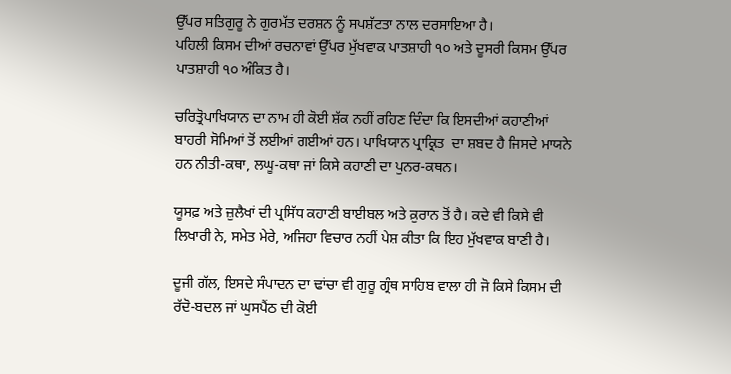ਉੱਪਰ ਸਤਿਗੁਰੂ ਨੇ ਗੁਰਮੱਤ ਦਰਸ਼ਨ ਨੂੰ ਸਪਸ਼ੱਟਤਾ ਨਾਲ ਦਰਸਾਇਆ ਹੈ।
ਪਹਿਲੀ ਕਿਸਮ ਦੀਆਂ ਰਚਨਾਵਾਂ ਉੱਪਰ ਮੁੱਖਵਾਕ ਪਾਤਸ਼ਾਹੀ ੧੦ ਅਤੇ ਦੂਸਰੀ ਕਿਸਮ ਉੱਪਰ ਪਾਤਸ਼ਾਹੀ ੧੦ ਅੰਕਿਤ ਹੈ।

ਚਰਿਤ੍ਰੋਪਾਖਿਯਾਨ ਦਾ ਨਾਮ ਹੀ ਕੋਈ ਸ਼ੱਕ ਨਹੀਂ ਰਹਿਣ ਦਿੰਦਾ ਕਿ ਇਸਦੀਆਂ ਕਹਾਣੀਆਂ ਬਾਹਰੀ ਸੋਮਿਆਂ ਤੋਂ ਲਈਆਂ ਗਈਆਂ ਹਨ। ਪਾਖਿਯਾਨ ਪ੍ਰਾਕ੍ਰਿਤ  ਦਾ ਸ਼ਬਦ ਹੈ ਜਿਸਦੇ ਮਾਯਨੇ ਹਨ ਨੀਤੀ-ਕਥਾ, ਲਘੂ-ਕਥਾ ਜਾਂ ਕਿਸੇ ਕਹਾਣੀ ਦਾ ਪੁਨਰ-ਕਥਨ।

ਯੂਸਫ਼ ਅਤੇ ਜ਼ੁਲੈਖਾਂ ਦੀ ਪ੍ਰਸਿੱਧ ਕਹਾਣੀ ਬਾਈਬਲ ਅਤੇ ਕ਼ੁਰਾਨ ਤੋਂ ਹੈ। ਕਦੇ ਵੀ ਕਿਸੇ ਵੀ ਲਿਖਾਰੀ ਨੇ, ਸਮੇਤ ਮੇਰੇ, ਅਜਿਹਾ ਵਿਚਾਰ ਨਹੀਂ ਪੇਸ਼ ਕੀਤਾ ਕਿ ਇਹ ਮੁੱਖਵਾਕ ਬਾਣੀ ਹੈ।

ਦੂਜੀ ਗੱਲ, ਇਸਦੇ ਸੰਪਾਦਨ ਦਾ ਢਾਂਚਾ ਵੀ ਗੁਰੂ ਗ੍ਰੰਥ ਸਾਹਿਬ ਵਾਲਾ ਹੀ ਜੋ ਕਿਸੇ ਕਿਸਮ ਦੀ ਰੱਦੋ-ਬਦਲ ਜਾਂ ਘੁਸਪੈਂਠ ਦੀ ਕੋਈ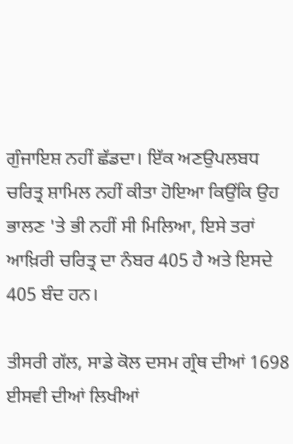ਗੁੰਜਾਇਸ਼ ਨਹੀਂ ਛੱਡਦਾ। ਇੱਕ ਅਣਉਪਲਬਧ ਚਰਿਤ੍ਰ ਸ਼ਾਮਿਲ ਨਹੀਂ ਕੀਤਾ ਹੋਇਆ ਕਿਉਂਕਿ ਉਹ ਭਾਲਣ 'ਤੇ ਭੀ ਨਹੀਂ ਸੀ ਮਿਲਿਆ, ਇਸੇ ਤਰਾਂ ਆਖ਼ਿਰੀ ਚਰਿਤ੍ਰ ਦਾ ਨੰਬਰ 405 ਹੈ ਅਤੇ ਇਸਦੇ 405 ਬੰਦ ਹਨ।

ਤੀਸਰੀ ਗੱਲ, ਸਾਡੇ ਕੋਲ ਦਸਮ ਗ੍ਰੰਥ ਦੀਆਂ 1698 ਈਸਵੀ ਦੀਆਂ ਲਿਖੀਆਂ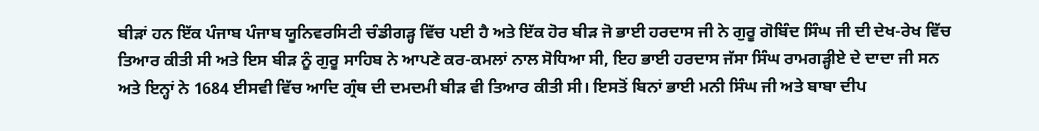ਬੀੜਾਂ ਹਨ ਇੱਕ ਪੰਜਾਬ ਪੰਜਾਬ ਯੂਨਿਵਰਸਿਟੀ ਚੰਡੀਗੜ੍ਹ ਵਿੱਚ ਪਈ ਹੈ ਅਤੇ ਇੱਕ ਹੋਰ ਬੀੜ ਜੋ ਭਾਈ ਹਰਦਾਸ ਜੀ ਨੇ ਗੁਰੂ ਗੋਬਿੰਦ ਸਿੰਘ ਜੀ ਦੀ ਦੇਖ-ਰੇਖ ਵਿੱਚ ਤਿਆਰ ਕੀਤੀ ਸੀ ਅਤੇ ਇਸ ਬੀੜ ਨੂੰ ਗੁਰੂ ਸਾਹਿਬ ਨੇ ਆਪਣੇ ਕਰ-ਕਮਲਾਂ ਨਾਲ ਸੋਧਿਆ ਸੀ, ਇਹ ਭਾਈ ਹਰਦਾਸ ਜੱਸਾ ਸਿੰਘ ਰਾਮਗੜ੍ਹੀਏ ਦੇ ਦਾਦਾ ਜੀ ਸਨ ਅਤੇ ਇਨ੍ਹਾਂ ਨੇ 1684 ਈਸਵੀ ਵਿੱਚ ਆਦਿ ਗ੍ਰੰਥ ਦੀ ਦਮਦਮੀ ਬੀੜ ਵੀ ਤਿਆਰ ਕੀਤੀ ਸੀ। ਇਸਤੋਂ ਬਿਨਾਂ ਭਾਈ ਮਨੀ ਸਿੰਘ ਜੀ ਅਤੇ ਬਾਬਾ ਦੀਪ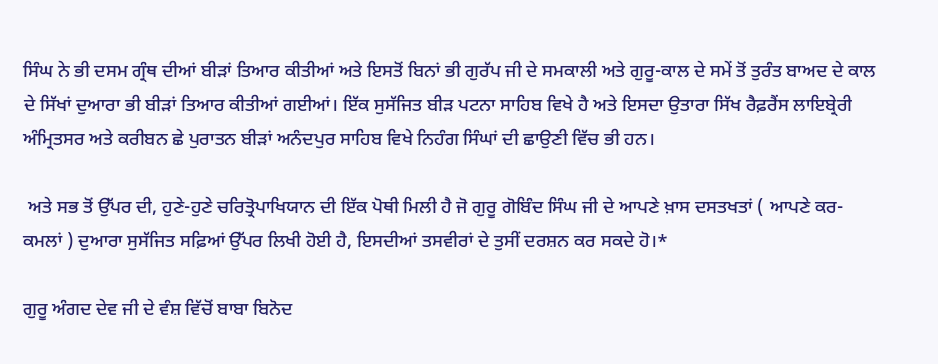ਸਿੰਘ ਨੇ ਭੀ ਦਸਮ ਗ੍ਰੰਥ ਦੀਆਂ ਬੀੜਾਂ ਤਿਆਰ ਕੀਤੀਆਂ ਅਤੇ ਇਸਤੋਂ ਬਿਨਾਂ ਭੀ ਗੁਰੱਪ ਜੀ ਦੇ ਸਮਕਾਲੀ ਅਤੇ ਗੁਰੂ-ਕਾਲ ਦੇ ਸਮੇਂ ਤੋਂ ਤੁਰੰਤ ਬਾਅਦ ਦੇ ਕਾਲ ਦੇ ਸਿੱਖਾਂ ਦੁਆਰਾ ਭੀ ਬੀੜਾਂ ਤਿਆਰ ਕੀਤੀਆਂ ਗਈਆਂ। ਇੱਕ ਸੁਸੱਜਿਤ ਬੀੜ ਪਟਨਾ ਸਾਹਿਬ ਵਿਖੇ ਹੈ ਅਤੇ ਇਸਦਾ ਉਤਾਰਾ ਸਿੱਖ ਰੈਫ਼ਰੈਂਸ ਲਾਇਬ੍ਰੇਰੀ ਅੰਮ੍ਰਿਤਸਰ ਅਤੇ ਕਰੀਬਨ ਛੇ ਪੁਰਾਤਨ ਬੀੜਾਂ ਅਨੰਦਪੁਰ ਸਾਹਿਬ ਵਿਖੇ ਨਿਹੰਗ ਸਿੰਘਾਂ ਦੀ ਛਾਉਣੀ ਵਿੱਚ ਭੀ ਹਨ।

 ਅਤੇ ਸਭ ਤੋਂ ਉੱਪਰ ਦੀ, ਹੁਣੇ-ਹੁਣੇ ਚਰਿਤ੍ਰੋਪਾਖਿਯਾਨ ਦੀ ਇੱਕ ਪੋਥੀ ਮਿਲੀ ਹੈ ਜੋ ਗੁਰੂ ਗੋਬਿੰਦ ਸਿੰਘ ਜੀ ਦੇ ਆਪਣੇ ਖ਼ਾਸ ਦਸਤਖਤਾਂ ( ਆਪਣੇ ਕਰ-ਕਮਲਾਂ ) ਦੁਆਰਾ ਸੁਸੱਜਿਤ ਸਫ਼ਿਆਂ ਉੱਪਰ ਲਿਖੀ ਹੋਈ ਹੈ, ਇਸਦੀਆਂ ਤਸਵੀਰਾਂ ਦੇ ਤੁਸੀਂ ਦਰਸ਼ਨ ਕਰ ਸਕਦੇ ਹੋ।*

ਗੁਰੂ ਅੰਗਦ ਦੇਵ ਜੀ ਦੇ ਵੰਸ਼ ਵਿੱਚੋਂ ਬਾਬਾ ਬਿਨੋਦ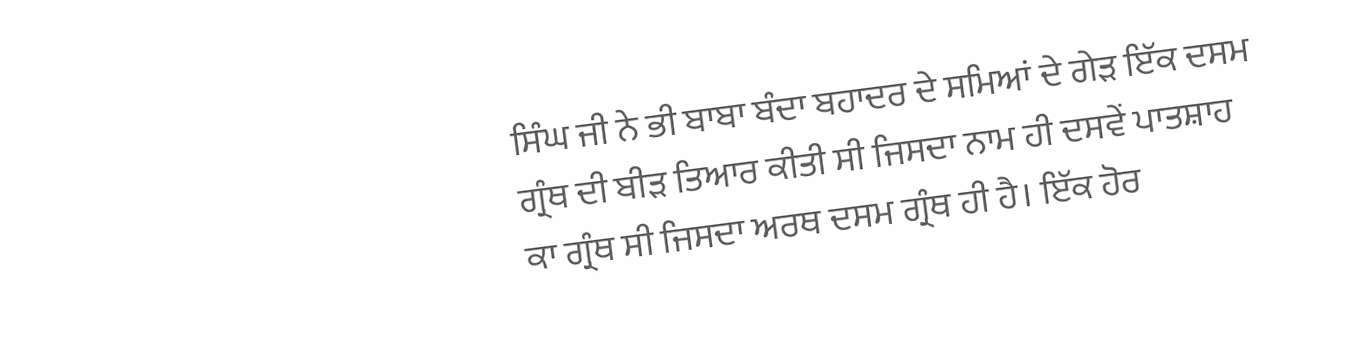ਸਿੰਘ ਜੀ ਨੇ ਭੀ ਬਾਬਾ ਬੰਦਾ ਬਹਾਦਰ ਦੇ ਸਮਿਆਂ ਦੇ ਗੇੜ ਇੱਕ ਦਸਮ ਗ੍ਰੰਥ ਦੀ ਬੀੜ ਤਿਆਰ ਕੀਤੀ ਸੀ ਜਿਸਦਾ ਨਾਮ ਹੀ ਦਸਵੇਂ ਪਾਤਸ਼ਾਹ ਕਾ ਗ੍ਰੰਥ ਸੀ ਜਿਸਦਾ ਅਰਥ ਦਸਮ ਗ੍ਰੰਥ ਹੀ ਹੈ। ਇੱਕ ਹੋਰ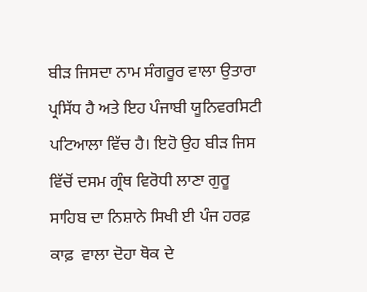ਬੀੜ ਜਿਸਦਾ ਨਾਮ ਸੰਗਰੂਰ ਵਾਲਾ ਉਤਾਰਾ ਪ੍ਰਸਿੱਧ ਹੈ ਅਤੇ ਇਹ ਪੰਜਾਬੀ ਯੂਨਿਵਰਸਿਟੀ ਪਟਿਆਲਾ ਵਿੱਚ ਹੈ। ਇਹੋ ਉਹ ਬੀੜ ਜਿਸ ਵਿੱਚੋਂ ਦਸਮ ਗ੍ਰੰਥ ਵਿਰੋਧੀ ਲਾਣਾ ਗੁਰੂ ਸਾਹਿਬ ਦਾ ਨਿਸ਼ਾਨੇ ਸਿਖੀ ਈ ਪੰਜ ਹਰਫ਼ ਕਾਫ਼  ਵਾਲਾ ਦੋਹਾ ਥੋਕ ਦੇ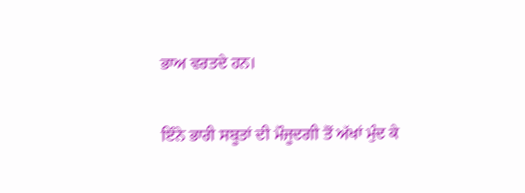ਭਾਅ ਵਰਤਦੇ ਹਨ।

ਇੰਨੇ ਭਾਰੀ ਸਬੂਤਾਂ ਦੀ ਮੌਜੂਦਗੀ ਤੋਂ ਅੱਖਾਂ ਮੁੰਦ ਕੇ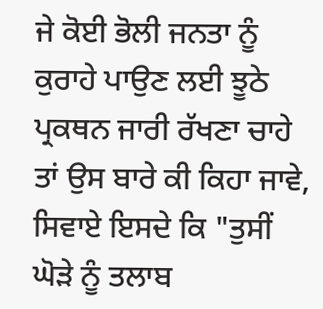ਜੇ ਕੋਈ ਭੋਲੀ ਜਨਤਾ ਨੂੰ ਕੁਰਾਹੇ ਪਾਉਣ ਲਈ ਝੂਠੇ ਪ੍ਰਕਥਨ ਜਾਰੀ ਰੱਖਣਾ ਚਾਹੇ ਤਾਂ ਉਸ ਬਾਰੇ ਕੀ ਕਿਹਾ ਜਾਵੇ, ਸਿਵਾਏ ਇਸਦੇ ਕਿ "ਤੁਸੀਂ ਘੋੜੇ ਨੂੰ ਤਲਾਬ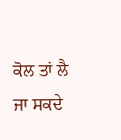ਕੋਲ ਤਾਂ ਲੈ ਜਾ ਸਕਦੇ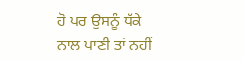ਹੋ ਪਰ ਉਸਨੂੰ ਧੱਕੇ ਨਾਲ ਪਾਣੀ ਤਾਂ ਨਹੀਂ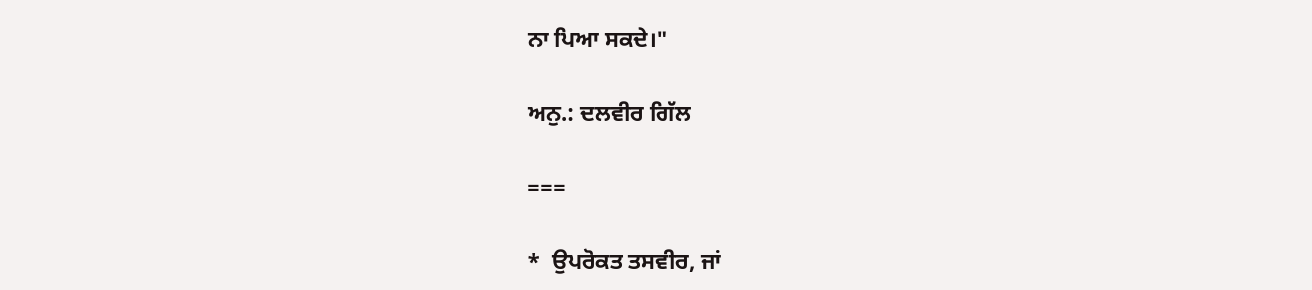ਨਾ ਪਿਆ ਸਕਦੇ।"

ਅਨੁ.: ਦਲਵੀਰ ਗਿੱਲ

===

*  ਉਪਰੋਕਤ ਤਸਵੀਰ, ਜਾਂ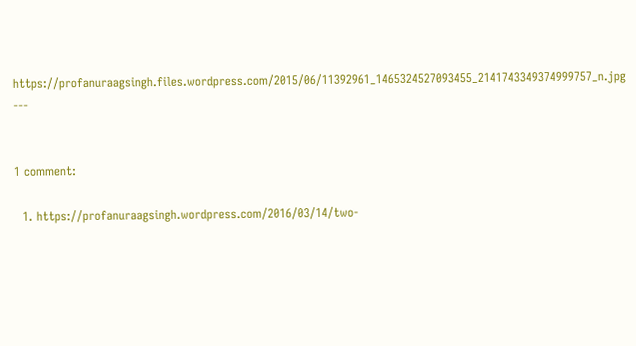https://profanuraagsingh.files.wordpress.com/2015/06/11392961_1465324527093455_2141743349374999757_n.jpg
---


1 comment:

  1. https://profanuraagsingh.wordpress.com/2016/03/14/two-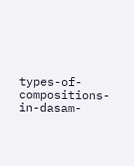types-of-compositions-in-dasam-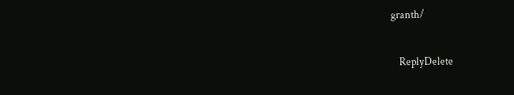granth/

    ReplyDelete